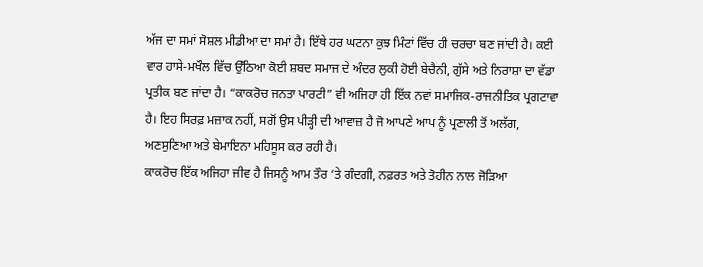ਅੱਜ ਦਾ ਸਮਾਂ ਸੋਸ਼ਲ ਮੀਡੀਆ ਦਾ ਸਮਾਂ ਹੈ। ਇੱਥੇ ਹਰ ਘਟਨਾ ਕੁਝ ਮਿੰਟਾਂ ਵਿੱਚ ਹੀ ਚਰਚਾ ਬਣ ਜਾਂਦੀ ਹੈ। ਕਈ ਵਾਰ ਹਾਸੇ-ਮਖੌਲ ਵਿੱਚ ਉੱਠਿਆ ਕੋਈ ਸ਼ਬਦ ਸਮਾਜ ਦੇ ਅੰਦਰ ਲੁਕੀ ਹੋਈ ਬੇਚੈਨੀ, ਗੁੱਸੇ ਅਤੇ ਨਿਰਾਸ਼ਾ ਦਾ ਵੱਡਾ ਪ੍ਰਤੀਕ ਬਣ ਜਾਂਦਾ ਹੈ। “ਕਾਕਰੋਚ ਜਨਤਾ ਪਾਰਟੀ” ਵੀ ਅਜਿਹਾ ਹੀ ਇੱਕ ਨਵਾਂ ਸਮਾਜਿਕ-ਰਾਜਨੀਤਿਕ ਪ੍ਰਗਟਾਵਾ ਹੈ। ਇਹ ਸਿਰਫ਼ ਮਜ਼ਾਕ ਨਹੀਂ, ਸਗੋਂ ਉਸ ਪੀੜ੍ਹੀ ਦੀ ਆਵਾਜ਼ ਹੈ ਜੋ ਆਪਣੇ ਆਪ ਨੂੰ ਪ੍ਰਣਾਲੀ ਤੋਂ ਅਲੱਗ, ਅਣਸੁਣਿਆ ਅਤੇ ਬੇਮਾਇਨਾ ਮਹਿਸੂਸ ਕਰ ਰਹੀ ਹੈ।
ਕਾਕਰੋਚ ਇੱਕ ਅਜਿਹਾ ਜੀਵ ਹੈ ਜਿਸਨੂੰ ਆਮ ਤੌਰ ‘ਤੇ ਗੰਦਗੀ, ਨਫ਼ਰਤ ਅਤੇ ਤੋਹੀਨ ਨਾਲ ਜੋੜਿਆ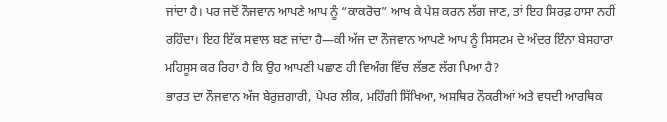ਜਾਂਦਾ ਹੈ। ਪਰ ਜਦੋਂ ਨੌਜਵਾਨ ਆਪਣੇ ਆਪ ਨੂੰ “ਕਾਕਰੋਚ” ਆਖ ਕੇ ਪੇਸ਼ ਕਰਨ ਲੱਗ ਜਾਣ, ਤਾਂ ਇਹ ਸਿਰਫ਼ ਹਾਸਾ ਨਹੀਂ ਰਹਿੰਦਾ। ਇਹ ਇੱਕ ਸਵਾਲ ਬਣ ਜਾਂਦਾ ਹੈ—ਕੀ ਅੱਜ ਦਾ ਨੌਜਵਾਨ ਆਪਣੇ ਆਪ ਨੂੰ ਸਿਸਟਮ ਦੇ ਅੰਦਰ ਇੰਨਾ ਬੇਸਹਾਰਾ ਮਹਿਸੂਸ ਕਰ ਰਿਹਾ ਹੈ ਕਿ ਉਹ ਆਪਣੀ ਪਛਾਣ ਹੀ ਵਿਅੰਗ ਵਿੱਚ ਲੱਭਣ ਲੱਗ ਪਿਆ ਹੈ?
ਭਾਰਤ ਦਾ ਨੌਜਵਾਨ ਅੱਜ ਬੇਰੁਜ਼ਗਾਰੀ, ਪੇਪਰ ਲੀਕ, ਮਹਿੰਗੀ ਸਿੱਖਿਆ, ਅਸਥਿਰ ਨੌਕਰੀਆਂ ਅਤੇ ਵਧਦੀ ਆਰਥਿਕ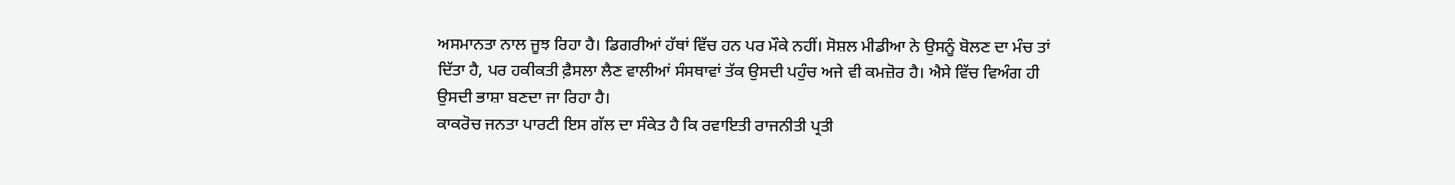ਅਸਮਾਨਤਾ ਨਾਲ ਜੂਝ ਰਿਹਾ ਹੈ। ਡਿਗਰੀਆਂ ਹੱਥਾਂ ਵਿੱਚ ਹਨ ਪਰ ਮੌਕੇ ਨਹੀਂ। ਸੋਸ਼ਲ ਮੀਡੀਆ ਨੇ ਉਸਨੂੰ ਬੋਲਣ ਦਾ ਮੰਚ ਤਾਂ ਦਿੱਤਾ ਹੈ, ਪਰ ਹਕੀਕਤੀ ਫ਼ੈਸਲਾ ਲੈਣ ਵਾਲੀਆਂ ਸੰਸਥਾਵਾਂ ਤੱਕ ਉਸਦੀ ਪਹੁੰਚ ਅਜੇ ਵੀ ਕਮਜ਼ੋਰ ਹੈ। ਐਸੇ ਵਿੱਚ ਵਿਅੰਗ ਹੀ ਉਸਦੀ ਭਾਸ਼ਾ ਬਣਦਾ ਜਾ ਰਿਹਾ ਹੈ।
ਕਾਕਰੋਚ ਜਨਤਾ ਪਾਰਟੀ ਇਸ ਗੱਲ ਦਾ ਸੰਕੇਤ ਹੈ ਕਿ ਰਵਾਇਤੀ ਰਾਜਨੀਤੀ ਪ੍ਰਤੀ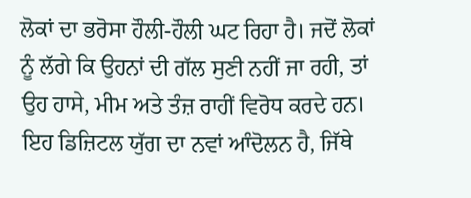ਲੋਕਾਂ ਦਾ ਭਰੋਸਾ ਹੌਲੀ-ਹੌਲੀ ਘਟ ਰਿਹਾ ਹੈ। ਜਦੋਂ ਲੋਕਾਂ ਨੂੰ ਲੱਗੇ ਕਿ ਉਹਨਾਂ ਦੀ ਗੱਲ ਸੁਣੀ ਨਹੀਂ ਜਾ ਰਹੀ, ਤਾਂ ਉਹ ਹਾਸੇ, ਮੀਮ ਅਤੇ ਤੰਜ਼ ਰਾਹੀਂ ਵਿਰੋਧ ਕਰਦੇ ਹਨ। ਇਹ ਡਿਜ਼ਿਟਲ ਯੁੱਗ ਦਾ ਨਵਾਂ ਆੰਦੋਲਨ ਹੈ, ਜਿੱਥੇ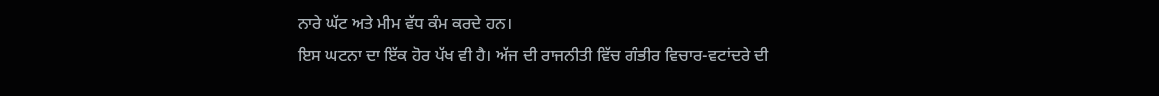ਨਾਰੇ ਘੱਟ ਅਤੇ ਮੀਮ ਵੱਧ ਕੰਮ ਕਰਦੇ ਹਨ।
ਇਸ ਘਟਨਾ ਦਾ ਇੱਕ ਹੋਰ ਪੱਖ ਵੀ ਹੈ। ਅੱਜ ਦੀ ਰਾਜਨੀਤੀ ਵਿੱਚ ਗੰਭੀਰ ਵਿਚਾਰ-ਵਟਾਂਦਰੇ ਦੀ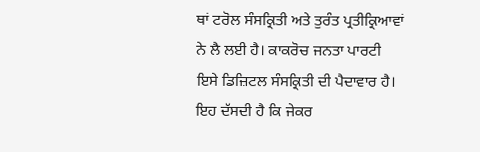ਥਾਂ ਟਰੋਲ ਸੰਸਕ੍ਰਿਤੀ ਅਤੇ ਤੁਰੰਤ ਪ੍ਰਤੀਕ੍ਰਿਆਵਾਂ ਨੇ ਲੈ ਲਈ ਹੈ। ਕਾਕਰੋਚ ਜਨਤਾ ਪਾਰਟੀ ਇਸੇ ਡਿਜ਼ਿਟਲ ਸੰਸਕ੍ਰਿਤੀ ਦੀ ਪੈਦਾਵਾਰ ਹੈ। ਇਹ ਦੱਸਦੀ ਹੈ ਕਿ ਜੇਕਰ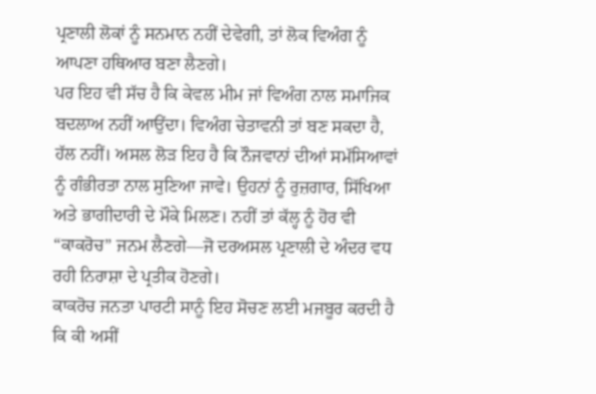ਪ੍ਰਣਾਲੀ ਲੋਕਾਂ ਨੂੰ ਸਨਮਾਨ ਨਹੀਂ ਦੇਵੇਗੀ, ਤਾਂ ਲੋਕ ਵਿਅੰਗ ਨੂੰ ਆਪਣਾ ਹਥਿਆਰ ਬਣਾ ਲੈਣਗੇ।
ਪਰ ਇਹ ਵੀ ਸੱਚ ਹੈ ਕਿ ਕੇਵਲ ਮੀਮ ਜਾਂ ਵਿਅੰਗ ਨਾਲ ਸਮਾਜਿਕ ਬਦਲਾਅ ਨਹੀਂ ਆਉਂਦਾ। ਵਿਅੰਗ ਚੇਤਾਵਨੀ ਤਾਂ ਬਣ ਸਕਦਾ ਹੈ, ਹੱਲ ਨਹੀਂ। ਅਸਲ ਲੋੜ ਇਹ ਹੈ ਕਿ ਨੌਜਵਾਨਾਂ ਦੀਆਂ ਸਮੱਸਿਆਵਾਂ ਨੂੰ ਗੰਭੀਰਤਾ ਨਾਲ ਸੁਣਿਆ ਜਾਵੇ। ਉਹਨਾਂ ਨੂੰ ਰੁਜ਼ਗਾਰ, ਸਿੱਖਿਆ ਅਤੇ ਭਾਗੀਦਾਰੀ ਦੇ ਮੌਕੇ ਮਿਲਣ। ਨਹੀਂ ਤਾਂ ਕੱਲ੍ਹ ਨੂੰ ਹੋਰ ਵੀ “ਕਾਕਰੋਚ” ਜਨਮ ਲੈਣਗੇ—ਜੋ ਦਰਅਸਲ ਪ੍ਰਣਾਲੀ ਦੇ ਅੰਦਰ ਵਧ ਰਹੀ ਨਿਰਾਸ਼ਾ ਦੇ ਪ੍ਰਤੀਕ ਹੋਣਗੇ।
ਕਾਕਰੋਚ ਜਨਤਾ ਪਾਰਟੀ ਸਾਨੂੰ ਇਹ ਸੋਚਣ ਲਈ ਮਜਬੂਰ ਕਰਦੀ ਹੈ ਕਿ ਕੀ ਅਸੀਂ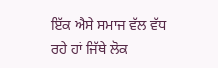ਇੱਕ ਐਸੇ ਸਮਾਜ ਵੱਲ ਵੱਧ ਰਹੇ ਹਾਂ ਜਿੱਥੇ ਲੋਕ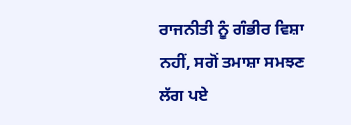ਰਾਜਨੀਤੀ ਨੂੰ ਗੰਭੀਰ ਵਿਸ਼ਾ ਨਹੀਂ, ਸਗੋਂ ਤਮਾਸ਼ਾ ਸਮਝਣ ਲੱਗ ਪਏ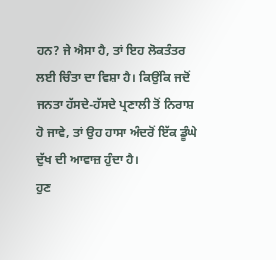ਹਨ? ਜੇ ਐਸਾ ਹੈ, ਤਾਂ ਇਹ ਲੋਕਤੰਤਰ ਲਈ ਚਿੰਤਾ ਦਾ ਵਿਸ਼ਾ ਹੈ। ਕਿਉਂਕਿ ਜਦੋਂ ਜਨਤਾ ਹੱਸਦੇ-ਹੱਸਦੇ ਪ੍ਰਣਾਲੀ ਤੋਂ ਨਿਰਾਸ਼ ਹੋ ਜਾਵੇ, ਤਾਂ ਉਹ ਹਾਸਾ ਅੰਦਰੋਂ ਇੱਕ ਡੂੰਘੇ ਦੁੱਖ ਦੀ ਆਵਾਜ਼ ਹੁੰਦਾ ਹੈ।
ਹੁਣ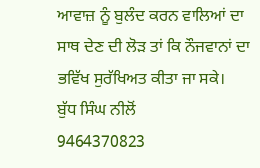ਆਵਾਜ਼ ਨੂੰ ਬੁਲੰਦ ਕਰਨ ਵਾਲਿਆਂ ਦਾ ਸਾਥ ਦੇਣ ਦੀ ਲੋੜ ਤਾਂ ਕਿ ਨੌਜਵਾਨਾਂ ਦਾ ਭਵਿੱਖ ਸੁਰੱਖਿਅਤ ਕੀਤਾ ਜਾ ਸਕੇ।
ਬੁੱਧ ਸਿੰਘ ਨੀਲੋਂ
9464370823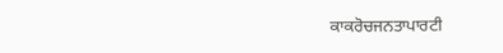ਕਾਕਰੋਚਜਨਤਾਪਾਰਟੀ